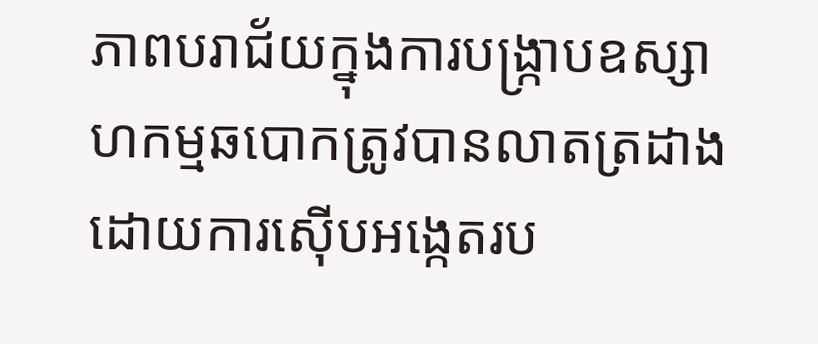ភាពបរាជ័យក្នុងការបង្ក្រាបឧស្សាហកម្មឆបោកត្រូវបានលាតត្រដាងដោយការស៊ើបអង្កេតរប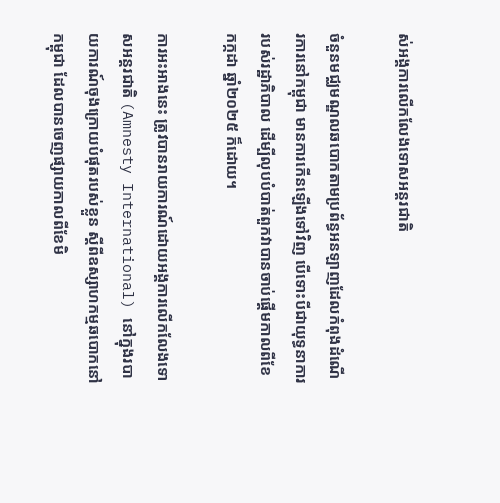ស់អង្គការលើកលែងទោសអន្តរជាតិ

ចំនួនមជ្ឈមណ្ឌលឆបោកតាមប្រព័ន្ធអនឡាញដែលកំពុងដំណើរការនៅកម្ពុជា មានការកើនឡើងទៅវិញ បើទោះបីជាយុទ្ធនាការរបស់រដ្ឋាភិបាល ដើម្បីលុបបំបាត់ពួកវាបានចាប់ផ្តើមកាលពីខែកក្កដា ឆ្នាំ២០២៥ ក៏ដោយ។

ការអះអាងនេះ ត្រូវបានរាយការណ៍ដោយអង្គការលើកលែងទោសអន្តរជាតិ (Amnesty International) នៅក្នុងរបាយការណ៍ចុងក្រោយបំផុតរបស់ខ្លួន ស្តីពីឧស្សាហកម្មឆបោកនៅកម្ពុជា ដែលបានចេញផ្សាយកាលពីខែមិ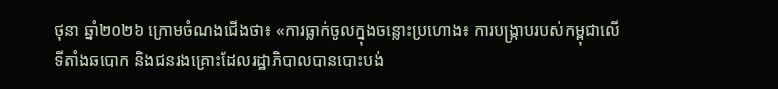ថុនា ឆ្នាំ២០២៦ ក្រោមចំណងជើងថា៖ «ការធ្លាក់ចូលក្នុងចន្លោះប្រហោង៖ ការបង្ក្រាបរបស់កម្ពុជាលើទីតាំងឆបោក និងជនរងគ្រោះដែលរដ្ឋាភិបាលបានបោះបង់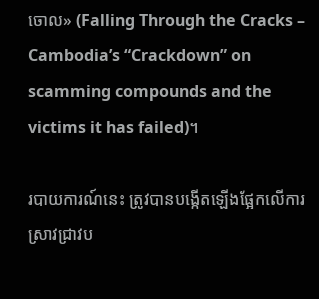ចោល» (Falling Through the Cracks – Cambodia’s “Crackdown” on scamming compounds and the victims it has failed)។

របាយការណ៍នេះ ត្រូវបានបង្កើតឡើងផ្អែកលើការស្រាវជ្រាវប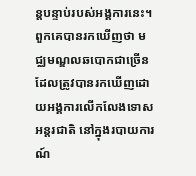ន្តបន្ទាប់របស់អង្គការនេះ។ ពួកគេបានរកឃើញថា មជ្ឈមណ្ឌលឆបោកជាច្រើនដែលត្រូវបានរកឃើញដោយអង្គការលើកលែងទោសអន្តរជាតិ នៅក្នុងរបាយការណ៍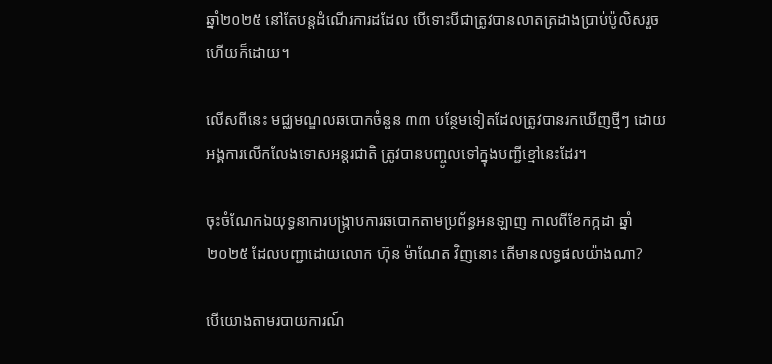ឆ្នាំ២០២៥ នៅតែបន្តដំណើរការដដែល បើទោះបីជាត្រូវបានលាតត្រដាងប្រាប់ប៉ូលិសរួចហើយក៏ដោយ។

លើសពីនេះ មជ្ឈមណ្ឌលឆបោកចំនួន ៣៣ បន្ថែមទៀតដែលត្រូវបានរកឃើញថ្មីៗ ដោយអង្គការលើកលែងទោសអន្តរជាតិ ត្រូវបានបញ្ចូលទៅក្នុងបញ្ជីខ្មៅនេះដែរ។

ចុះចំណែកឯយុទ្ធនាការបង្ក្រាបការឆបោកតាមប្រព័ន្ធអនឡាញ កាលពីខែកក្កដា ឆ្នាំ២០២៥ ដែលបញ្ជាដោយលោក ហ៊ុន ម៉ាណែត វិញនោះ តើមានលទ្ធផលយ៉ាងណា?

បើយោងតាមរបាយការណ៍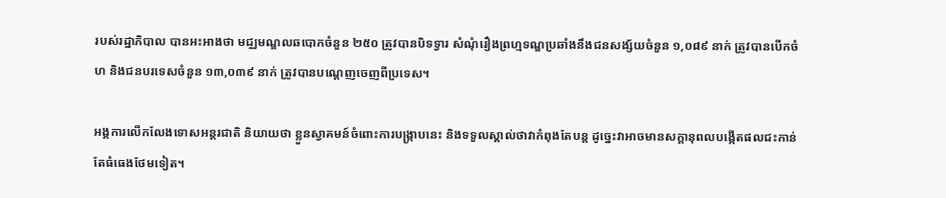របស់រដ្ឋាភិបាល បានអះអាងថា មជ្ឈមណ្ឌលឆបោកចំនួន ២៥០ ត្រូវបានបិទទ្វារ សំណុំរឿងព្រហ្មទណ្ឌប្រឆាំងនឹងជនសង្ស័យចំនួន ១,០៨៩ នាក់ ត្រូវបានបើកចំហ និងជនបរទេសចំនួន ១៣,០៣៩ នាក់ ត្រូវបានបណ្តេញចេញពីប្រទេស។

អង្គការលើកលែងទោសអន្តរជាតិ និយាយថា ខ្លួនស្វាគមន៍ចំពោះការបង្ក្រាបនេះ និងទទួលស្គាល់ថាវាកំពុងតែបន្ត ដូច្នេះវាអាចមានសក្តានុពលបង្កើតផលជះកាន់តែធំធេងថែមទៀត។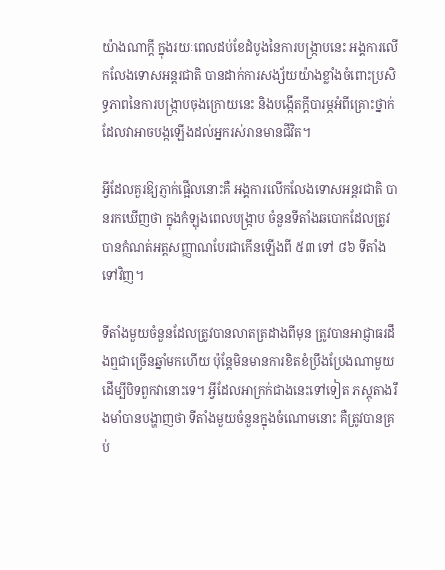យ៉ាងណាក្តី ក្នុងរយៈពេលដប់ខែដំបូងនៃការបង្ក្រាបនេះ អង្គការលើកលែងទោសអន្តរជាតិ បានដាក់ការសង្ស័យយ៉ាងខ្លាំងចំពោះប្រសិទ្ធភាពនៃការបង្ក្រាបចុងក្រោយនេះ និងបង្កើតក្តីបារម្ភអំពីគ្រោះថ្នាក់ដែលវាអាចបង្កឡើងដល់អ្នករស់រានមានជីវិត។

អ្វីដែលគួរឱ្យភ្ញាក់ផ្អើលនោះគឺ អង្គការលើកលែងទោសអន្តរជាតិ បានរកឃើញថា ក្នុងកំឡុងពេលបង្ក្រាប ចំនួនទីតាំងឆបោកដែលត្រូវបានកំណត់អត្តសញ្ញាណបែរជាកើនឡើងពី ៥៣ ទៅ ៨៦ ទីតាំងទៅវិញ។

ទីតាំងមួយចំនួនដែលត្រូវបានលាតត្រដាងពីមុន ត្រូវបានអាជ្ញាធរដឹងឮជាច្រើនឆ្នាំមកហើយ ប៉ុន្តែមិនមានការខិតខំប្រឹងប្រែងណាមួយដើម្បីបិទពួកវានោះទេ។ អ្វីដែលអាក្រក់ជាងនេះទៅទៀត ភស្តុតាងរឹងមាំបានបង្ហាញថា ទីតាំងមួយចំនួនក្នុងចំណោមនោះ គឺត្រូវបានគ្រប់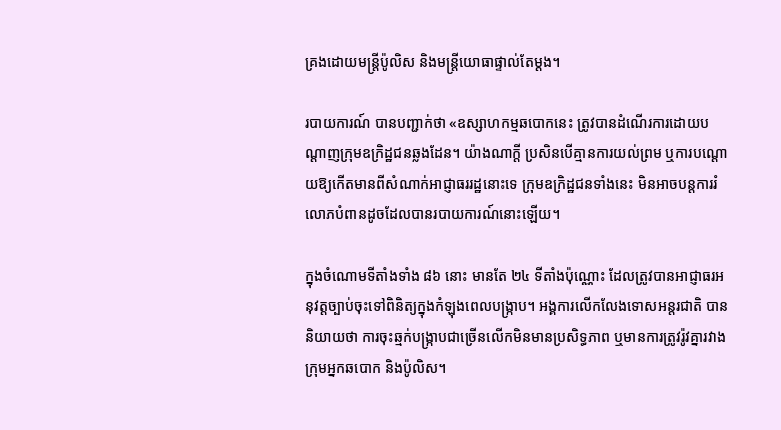គ្រងដោយមន្ត្រីប៉ូលិស និងមន្ត្រីយោធាផ្ទាល់តែម្តង។

របាយការណ៍ បានបញ្ជាក់ថា «ឧស្សាហកម្មឆបោកនេះ ត្រូវបានដំណើរការដោយបណ្តាញក្រុមឧក្រិដ្ឋជនឆ្លងដែន។ យ៉ាងណាក្តី ប្រសិនបើគ្មានការយល់ព្រម ឬការបណ្តោយឱ្យកើតមានពីសំណាក់អាជ្ញាធររដ្ឋនោះទេ ក្រុមឧក្រិដ្ឋជនទាំងនេះ មិនអាចបន្តការរំលោភបំពានដូចដែលបានរបាយការណ៍នោះឡើយ។

ក្នុងចំណោមទីតាំងទាំង ៨៦ នោះ មានតែ ២៤ ទីតាំងប៉ុណ្ណោះ ដែលត្រូវបានអាជ្ញាធរអនុវត្តច្បាប់ចុះទៅពិនិត្យក្នុងកំឡុងពេលបង្ក្រាប។ អង្គការលើកលែងទោសអន្តរជាតិ បាននិយាយថា ការចុះឆ្មក់បង្រ្កាបជាច្រើនលើកមិនមានប្រសិទ្ធភាព ឬមានការត្រូវរ៉ូវគ្នារវាងក្រុមអ្នកឆបោក និងប៉ូលិស។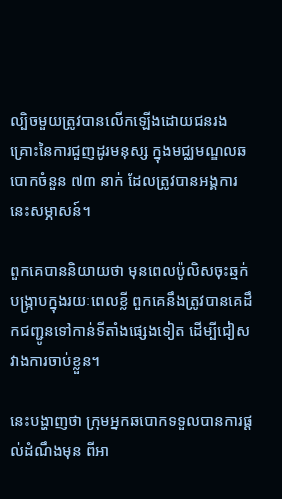ល្បិចមួយត្រូវបានលើកឡើងដោយជនរងគ្រោះនៃការជួញដូរមនុស្ស ក្នុងមជ្ឈមណ្ឌលឆបោកចំនួន ៧៣ នាក់ ដែលត្រូវបានអង្គការនេះសម្ភាសន៍។

ពួកគេបាននិយាយថា មុនពេលប៉ូលិសចុះឆ្មក់បង្ក្រាបក្នុងរយៈពេលខ្លី ពួកគេនឹងត្រូវបានគេដឹកជញ្ជូនទៅកាន់ទីតាំងផ្សេងទៀត ដើម្បីជៀសវាងការចាប់ខ្លួន។

នេះបង្ហាញថា ក្រុមអ្នកឆបោកទទួលបានការផ្តល់ដំណឹងមុន ពីអា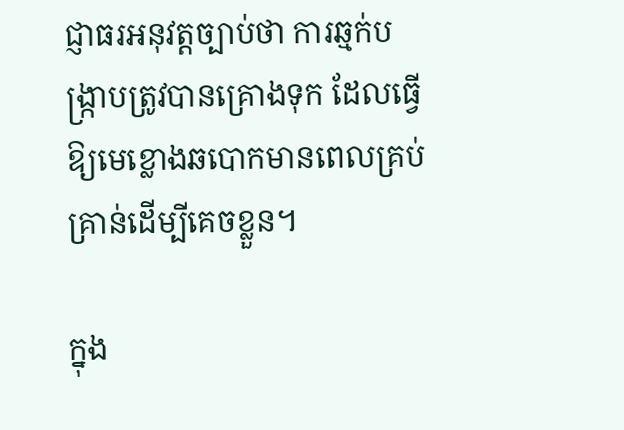ជ្ញាធរអនុវត្តច្បាប់ថា ការឆ្មក់បង្ក្រាបត្រូវបានគ្រោងទុក ដែលធ្វើឱ្យមេខ្លោងឆបោកមានពេលគ្រប់គ្រាន់ដើម្បីគេចខ្លួន។

ក្នុង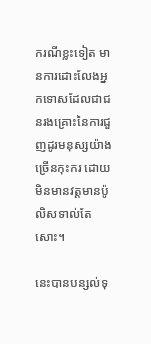ករណីខ្លះទៀត មានការដោះលែងអ្នកទោសដែលជាជនរងគ្រោះនៃការជួញដូរមនុស្សយ៉ាងច្រើនកុះករ ដោយមិនមានវត្តមានប៉ូលិសទាល់តែសោះ។

នេះបានបន្សល់ទុ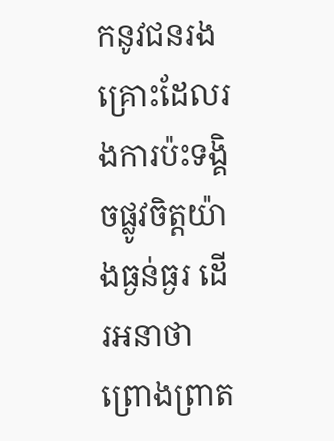កនូវជនរងគ្រោះដែលរងការប៉ះទង្គិចផ្លូវចិត្តយ៉ាងធ្ងន់ធ្ងរ ដើរអនាថាព្រោងព្រាត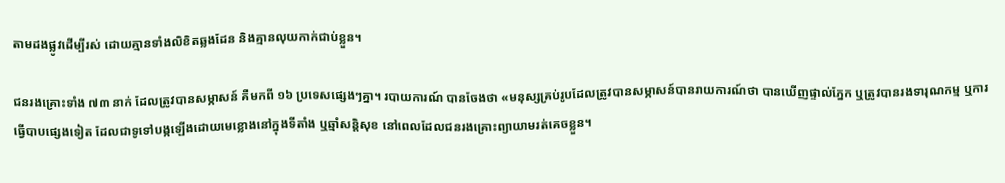តាមដងផ្លូវដើម្បីរស់ ដោយគ្មានទាំងលិខិតឆ្លងដែន និងគ្មានលុយកាក់ជាប់ខ្លួន។

ជនរងគ្រោះទាំង ៧៣ នាក់ ដែលត្រូវបានសម្ភាសន៍ គឺមកពី ១៦ ប្រទេសផ្សេងៗគ្នា។ របាយការណ៍ បានចែងថា «មនុស្សគ្រប់រូបដែលត្រូវបានសម្ភាសន៍បានរាយការណ៍ថា បានឃើញផ្ទាល់ភ្នែក ឬត្រូវបានរងទារុណកម្ម ឬការធ្វើបាបផ្សេងទៀត ដែលជាទូទៅបង្កឡើងដោយមេខ្លោងនៅក្នុងទីតាំង ឬឆ្មាំសន្តិសុខ នៅពេលដែលជនរងគ្រោះព្យាយាមរត់គេចខ្លួន។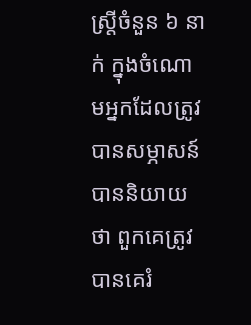ស្ត្រីចំនួន ៦ នាក់ ក្នុងចំណោមអ្នកដែលត្រូវបានសម្ភាសន៍ បាននិយាយថា ពួកគេត្រូវបានគេរំ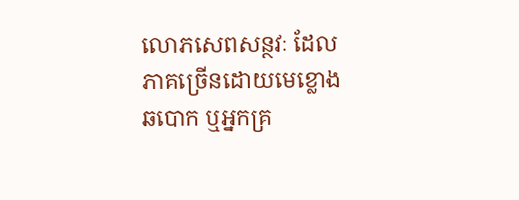លោភសេពសន្ថវៈ ដែលភាគច្រើនដោយមេខ្លោងឆបោក ឬអ្នកគ្រ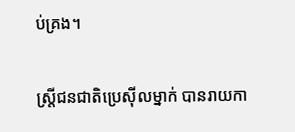ប់គ្រង។

ស្ត្រីជនជាតិប្រេស៊ីលម្នាក់ បានរាយកា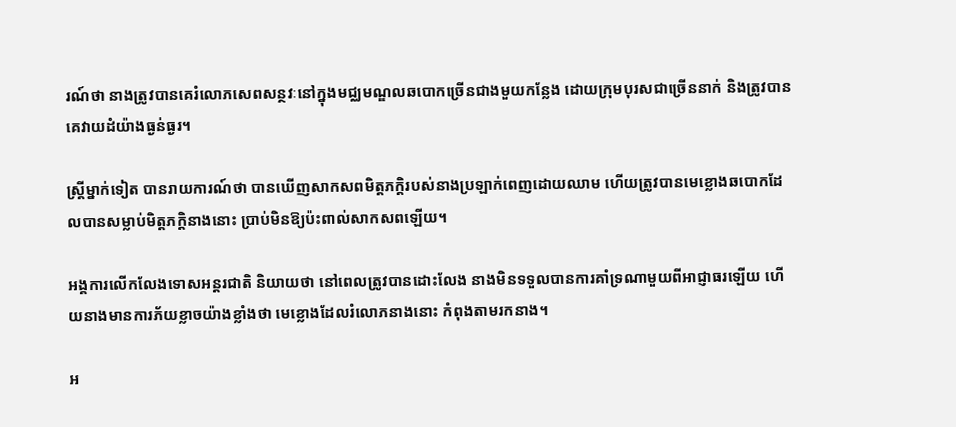រណ៍ថា នាងត្រូវបានគេរំលោភសេពសន្ថវៈនៅក្នុងមជ្ឈមណ្ឌលឆបោកច្រើនជាងមួយកន្លែង ដោយក្រុមបុរសជាច្រើននាក់ និងត្រូវបានគេវាយដំយ៉ាងធ្ងន់ធ្ងរ។

ស្ត្រីម្នាក់ទៀត បានរាយការណ៍ថា បានឃើញសាកសពមិត្តភក្តិរបស់នាងប្រឡាក់ពេញដោយឈាម ហើយត្រូវបានមេខ្លោងឆបោកដែលបានសម្លាប់មិត្តភក្តិនាងនោះ ប្រាប់មិនឱ្យប៉ះពាល់សាកសពឡើយ។

អង្គការលើកលែងទោសអន្តរជាតិ និយាយថា នៅពេលត្រូវបានដោះលែង នាងមិនទទួលបានការគាំទ្រណាមួយពីអាជ្ញាធរឡើយ ហើយនាងមានការភ័យខ្លាចយ៉ាងខ្លាំងថា មេខ្លោងដែលរំលោភនាងនោះ កំពុងតាមរកនាង។

អ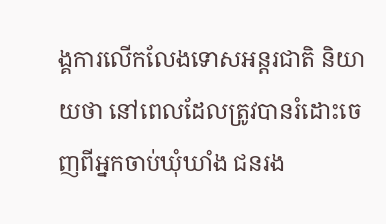ង្គការលើកលែងទោសអន្តរជាតិ និយាយថា នៅពេលដែលត្រូវបានរំដោះចេញពីអ្នកចាប់ឃុំឃាំង ជនរង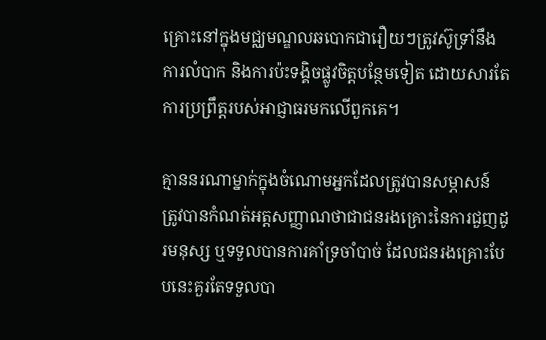គ្រោះនៅក្នុងមជ្ឈមណ្ឌលឆបោកជារឿយៗត្រូវស៊ូទ្រាំនឹងការលំបាក និងការប៉ះទង្គិចផ្លូវចិត្តបន្ថែមទៀត ដោយសារតែការប្រព្រឹត្តរបស់អាជ្ញាធរមកលើពួកគេ។

គ្មាននរណាម្នាក់ក្នុងចំណោមអ្នកដែលត្រូវបានសម្ភាសន៍ ត្រូវបានកំណត់អត្តសញ្ញាណថាជាជនរងគ្រោះនៃការជួញដូរមនុស្ស ឬទទួលបានការគាំទ្រចាំបាច់ ដែលជនរងគ្រោះបែបនេះគួរតែទទួលបា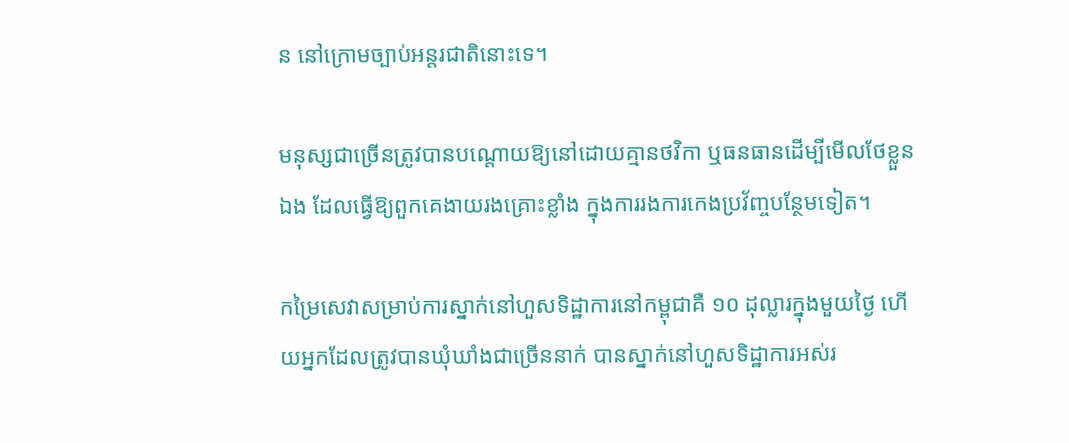ន នៅក្រោមច្បាប់អន្តរជាតិនោះទេ។

មនុស្សជាច្រើនត្រូវបានបណ្តោយឱ្យនៅដោយគ្មានថវិកា ឬធនធានដើម្បីមើលថែខ្លួនឯង ដែលធ្វើឱ្យពួកគេងាយរងគ្រោះខ្លាំង ក្នុងការរងការកេងប្រវ័ញ្ចបន្ថែមទៀត។

កម្រៃសេវាសម្រាប់ការស្នាក់នៅហួសទិដ្ឋាការនៅកម្ពុជាគឺ ១០ ដុល្លារក្នុងមួយថ្ងៃ ហើយអ្នកដែលត្រូវបានឃុំឃាំងជាច្រើននាក់ បានស្នាក់នៅហួសទិដ្ឋាការអស់រ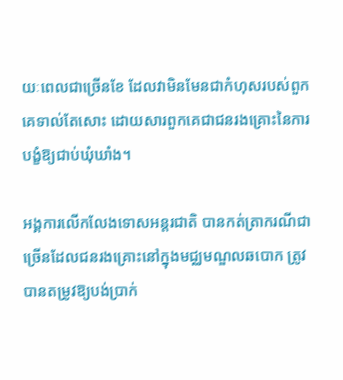យៈពេលជាច្រើនខែ ដែលវាមិនមែនជាកំហុសរបស់ពួកគេទាល់តែសោះ ដោយសារពួកគេជាជនរងគ្រោះនៃការបង្ខំឱ្យជាប់ឃុំឃាំង។

អង្គការលើកលែងទោសអន្តរជាតិ បានកត់ត្រាករណីជាច្រើនដែលជនរងគ្រោះនៅក្នុងមជ្ឈមណ្ឌលឆបោក ត្រូវបានតម្រូវឱ្យបង់ប្រាក់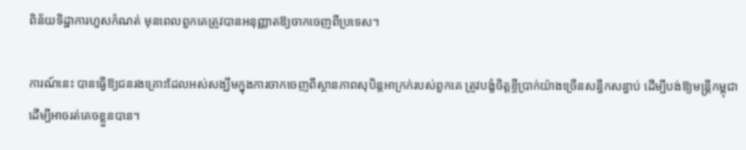ពិន័យទិដ្ឋាការហួសកំណត់ មុនពេលពួកគេត្រូវបានអនុញ្ញាតឱ្យចាកចេញពីប្រទេស។

ការណ៍នេះ បានធ្វើឱ្យជនរងគ្រោះដែលអស់សង្ឃឹមក្នុងការចាកចេញពីស្ថានភាពសុបិន្តអាក្រក់របស់ពួកគេ ត្រូវបង្ខំចិត្តខ្ចីប្រាក់យ៉ាងច្រើនសន្ធឹកសន្ធាប់ ដើម្បីបង់ឱ្យមន្ត្រីកម្ពុជា ដើម្បីអាចរត់គេចខ្លួនបាន។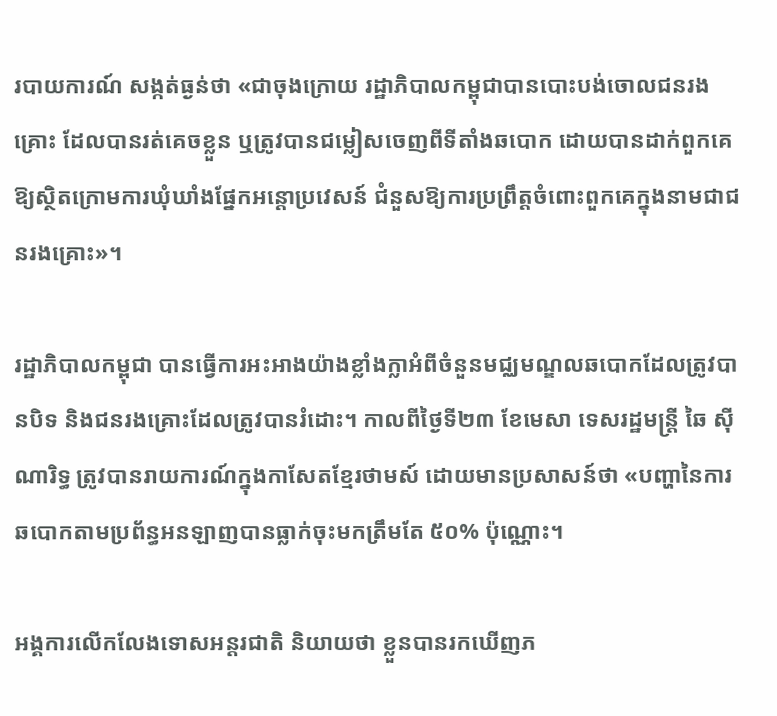របាយការណ៍ សង្កត់ធ្ងន់ថា «ជាចុងក្រោយ រដ្ឋាភិបាលកម្ពុជាបានបោះបង់ចោលជនរងគ្រោះ ដែលបានរត់គេចខ្លួន ឬត្រូវបានជម្លៀសចេញពីទីតាំងឆបោក ដោយបានដាក់ពួកគេឱ្យស្ថិតក្រោមការឃុំឃាំងផ្នែកអន្តោប្រវេសន៍ ជំនួសឱ្យការប្រព្រឹត្តចំពោះពួកគេក្នុងនាមជាជនរងគ្រោះ»។

រដ្ឋាភិបាលកម្ពុជា បានធ្វើការអះអាងយ៉ាងខ្លាំងក្លាអំពីចំនួនមជ្ឈមណ្ឌលឆបោកដែលត្រូវបានបិទ និងជនរងគ្រោះដែលត្រូវបានរំដោះ។ កាលពីថ្ងៃទី២៣ ខែមេសា ទេសរដ្ឋមន្ត្រី ឆៃ ស៊ីណារិទ្ធ ត្រូវបានរាយការណ៍ក្នុងកាសែតខ្មែរថាមស៍ ដោយមានប្រសាសន៍ថា «បញ្ហានៃការឆបោកតាមប្រព័ន្ធអនឡាញបានធ្លាក់ចុះមកត្រឹមតែ ៥០% ប៉ុណ្ណោះ។

អង្គការលើកលែងទោសអន្តរជាតិ និយាយថា ខ្លួនបានរកឃើញភ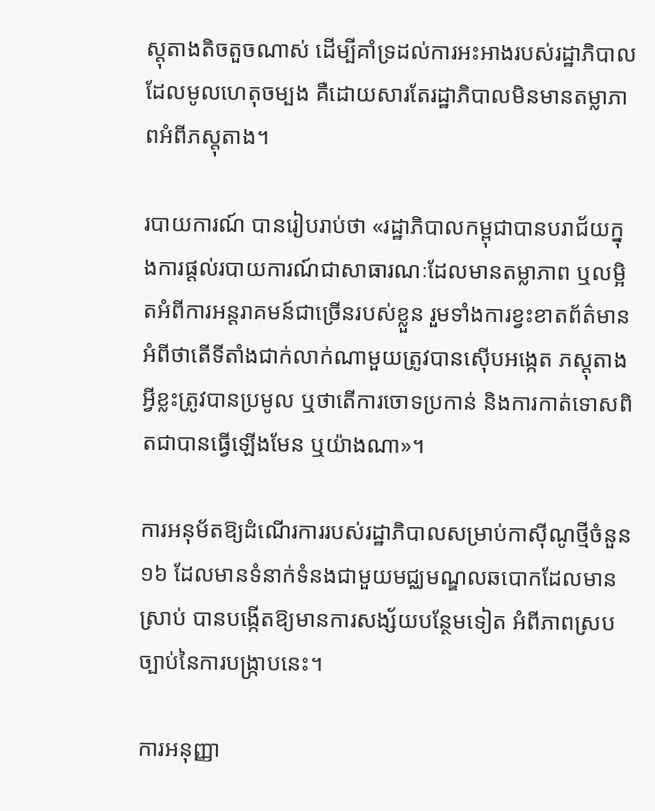ស្តុតាងតិចតួចណាស់ ដើម្បីគាំទ្រដល់ការអះអាងរបស់រដ្ឋាភិបាល ដែលមូលហេតុចម្បង គឺដោយសារតែរដ្ឋាភិបាលមិនមានតម្លាភាពអំពីភស្តុតាង។

របាយការណ៍ បានរៀបរាប់ថា «រដ្ឋាភិបាលកម្ពុជាបានបរាជ័យក្នុងការផ្តល់របាយការណ៍ជាសាធារណៈដែលមានតម្លាភាព ឬលម្អិតអំពីការអន្តរាគមន៍ជាច្រើនរបស់ខ្លួន រួមទាំងការខ្វះខាតព័ត៌មានអំពីថាតើទីតាំងជាក់លាក់ណាមួយត្រូវបានស៊ើបអង្កេត ភស្តុតាងអ្វីខ្លះត្រូវបានប្រមូល ឬថាតើការចោទប្រកាន់ និងការកាត់ទោសពិតជាបានធ្វើឡើងមែន ឬយ៉ាងណា»។

ការអនុម័តឱ្យដំណើរការរបស់រដ្ឋាភិបាលសម្រាប់កាស៊ីណូថ្មីចំនួន១៦ ដែលមានទំនាក់ទំនងជាមួយមជ្ឈមណ្ឌលឆបោកដែលមានស្រាប់ បានបង្កើតឱ្យមានការសង្ស័យបន្ថែមទៀត អំពីភាពស្របច្បាប់នៃការបង្ក្រាបនេះ។

ការអនុញ្ញា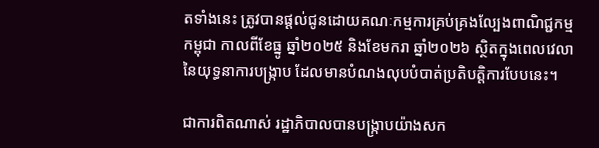តទាំងនេះ ត្រូវបានផ្តល់ជូនដោយគណៈកម្មការគ្រប់គ្រងល្បែងពាណិជ្ជកម្មកម្ពុជា កាលពីខែធ្នូ ឆ្នាំ២០២៥ និងខែមករា ឆ្នាំ២០២៦ ស្ថិតក្នុងពេលវេលានៃយុទ្ធនាការបង្ក្រាប ដែលមានបំណងលុបបំបាត់ប្រតិបត្តិការបែបនេះ។

ជាការពិតណាស់ រដ្ឋាភិបាលបានបង្ក្រាបយ៉ាងសក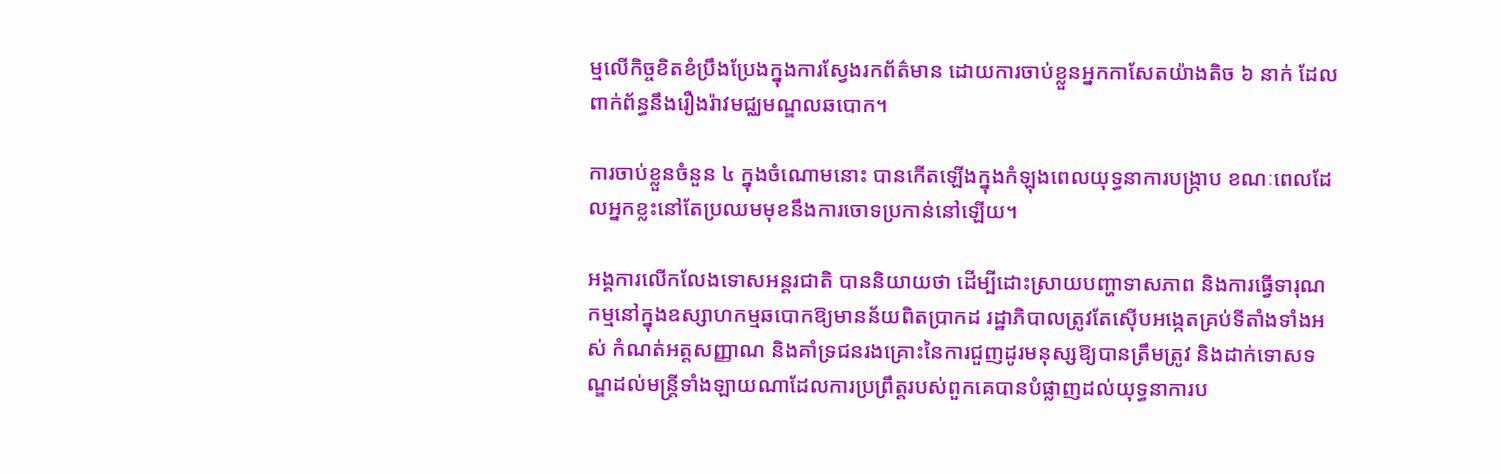ម្មលើកិច្ចខិតខំប្រឹងប្រែងក្នុងការស្វែងរកព័ត៌មាន ដោយការចាប់ខ្លួនអ្នកកាសែតយ៉ាងតិច ៦ នាក់ ដែលពាក់ព័ន្ធនឹងរឿងរ៉ាវមជ្ឈមណ្ឌលឆបោក។

ការចាប់ខ្លួនចំនួន ៤ ក្នុងចំណោមនោះ បានកើតឡើងក្នុងកំឡុងពេលយុទ្ធនាការបង្ក្រាប ខណៈពេលដែលអ្នកខ្លះនៅតែប្រឈមមុខនឹងការចោទប្រកាន់នៅឡើយ។

អង្គការលើកលែងទោសអន្តរជាតិ បាននិយាយថា ដើម្បីដោះស្រាយបញ្ហាទាសភាព និងការធ្វើទារុណកម្មនៅក្នុងឧស្សាហកម្មឆបោកឱ្យមានន័យពិតប្រាកដ រដ្ឋាភិបាលត្រូវតែស៊ើបអង្កេតគ្រប់ទីតាំងទាំងអស់ កំណត់អត្តសញ្ញាណ និងគាំទ្រជនរងគ្រោះនៃការជួញដូរមនុស្សឱ្យបានត្រឹមត្រូវ និងដាក់ទោសទណ្ឌដល់មន្ត្រីទាំងឡាយណាដែលការប្រព្រឹត្តរបស់ពួកគេបានបំផ្លាញដល់យុទ្ធនាការប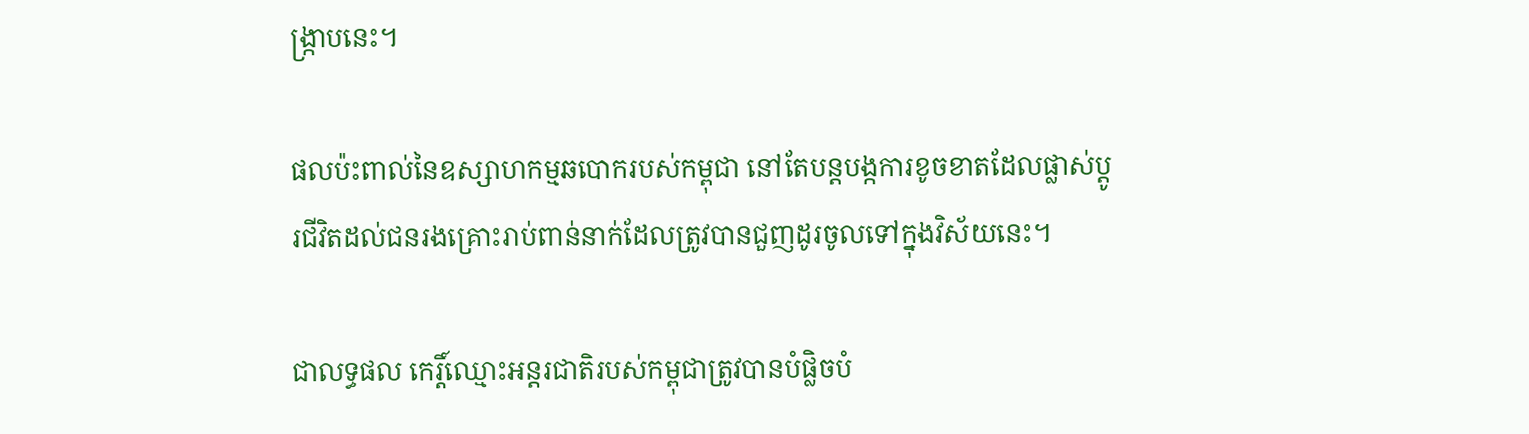ង្ក្រាបនេះ។

ផលប៉ះពាល់នៃឧស្សាហកម្មឆបោករបស់កម្ពុជា នៅតែបន្តបង្កការខូចខាតដែលផ្លាស់ប្តូរជីវិតដល់ជនរងគ្រោះរាប់ពាន់នាក់ដែលត្រូវបានជួញដូរចូលទៅក្នុងវិស័យនេះ។

ជាលទ្ធផល កេរ្តិ៍ឈ្មោះអន្តរជាតិរបស់កម្ពុជាត្រូវបានបំផ្លិចបំ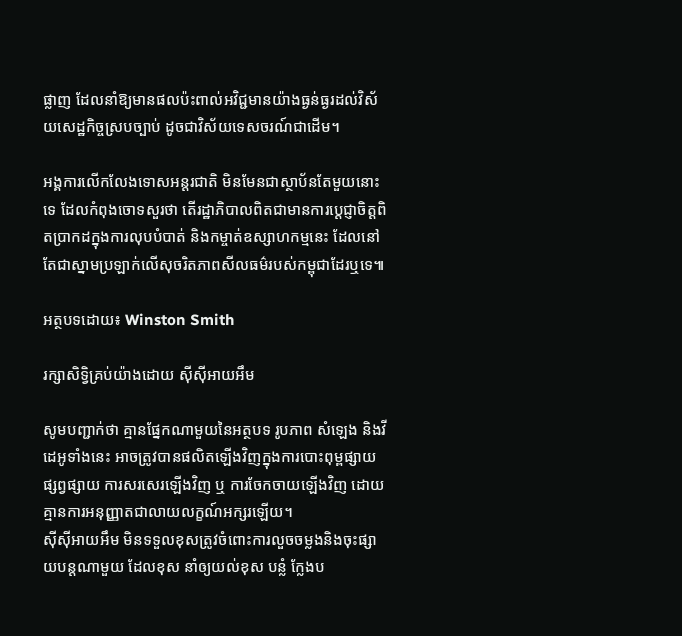ផ្លាញ ដែលនាំឱ្យមានផលប៉ះពាល់អវិជ្ជមានយ៉ាងធ្ងន់ធ្ងរដល់វិស័យសេដ្ឋកិច្ចស្របច្បាប់ ដូចជាវិស័យទេសចរណ៍ជាដើម។

អង្គការលើកលែងទោសអន្តរជាតិ មិនមែនជាស្ថាប័នតែមួយនោះទេ ដែលកំពុងចោទសួរថា តើរដ្ឋាភិបាលពិតជាមានការប្តេជ្ញាចិត្តពិតប្រាកដក្នុងការលុបបំបាត់ និងកម្ចាត់ឧស្សាហកម្មនេះ ដែលនៅតែជាស្នាមប្រឡាក់លើសុចរិតភាពសីលធម៌របស់កម្ពុជាដែរឬទេ៕

អត្ថបទដោយ៖ Winston Smith

រក្សាសិទ្វិគ្រប់យ៉ាងដោយ ស៊ីស៊ីអាយអឹម

សូមបញ្ជាក់ថា គ្មានផ្នែកណាមួយនៃអត្ថបទ រូបភាព សំឡេង និងវីដេអូទាំងនេះ អាចត្រូវបានផលិតឡើងវិញក្នុងការបោះពុម្ពផ្សាយ ផ្សព្វផ្សាយ ការសរសេរឡើងវិញ ឬ ការចែកចាយឡើងវិញ ដោយគ្មានការអនុញ្ញាតជាលាយលក្ខណ៍អក្សរឡើយ។
ស៊ីស៊ីអាយអឹម មិនទទួលខុសត្រូវចំពោះការលួចចម្លងនិងចុះផ្សាយបន្តណាមួយ ដែលខុស នាំឲ្យយល់ខុស បន្លំ ក្លែងប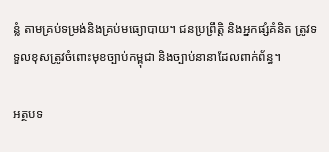ន្លំ តាមគ្រប់ទម្រង់និងគ្រប់មធ្យោបាយ។ ជនប្រព្រឹត្តិ និងអ្នកផ្សំគំនិត ត្រូវទទួលខុសត្រូវចំពោះមុខច្បាប់កម្ពុជា និងច្បាប់នានាដែលពាក់ព័ន្ធ។

អត្ថបទ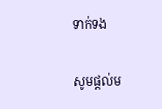ទាក់ទង

សូមផ្ដល់ម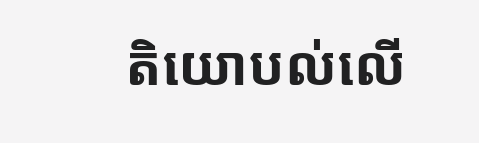តិយោបល់លើ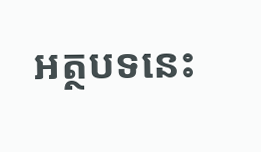អត្ថបទនេះ